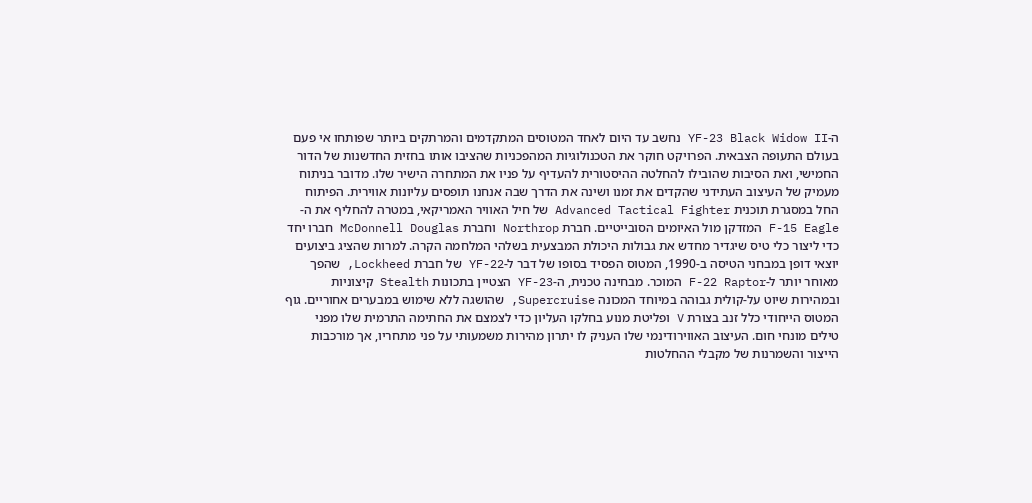ה-YF-23 Black Widow II נחשב עד היום לאחד המטוסים המתקדמים והמרתקים ביותר שפותחו אי פעם בעולם התעופה הצבאית. הפרויקט חוקר את הטכנולוגיות המהפכניות שהציבו אותו בחזית החדשנות של הדור החמישי, ואת הסיבות שהובילו להחלטה ההיסטורית להעדיף על פניו את המתחרה הישיר שלו. מדובר בניתוח מעמיק של העיצוב העתידני שהקדים את זמנו ושינה את הדרך שבה אנחנו תופסים עליונות אווירית. הפיתוח החל במסגרת תוכנית Advanced Tactical Fighter של חיל האוויר האמריקאי, במטרה להחליף את ה-F-15 Eagle המזדקן מול האיומים הסובייטיים. חברת Northrop וחברת McDonnell Douglas חברו יחד כדי ליצור כלי טיס שיגדיר מחדש את גבולות היכולת המבצעית בשלהי המלחמה הקרה. למרות שהציג ביצועים יוצאי דופן במבחני הטיסה ב-1990, המטוס הפסיד בסופו של דבר ל-YF-22 של חברת Lockheed, שהפך מאוחר יותר ל-F-22 Raptor המוכר. מבחינה טכנית, ה-YF-23 הצטיין בתכונות Stealth קיצוניות ובמהירות שיוט על-קולית גבוהה במיוחד המכונה Supercruise, שהושגה ללא שימוש במבערים אחוריים. גוף המטוס הייחודי כלל זנב בצורת V ופליטת מנוע בחלקו העליון כדי לצמצם את החתימה התרמית שלו מפני טילים מונחי חום. העיצוב האווירודינמי שלו העניק לו יתרון מהירות משמעותי על פני מתחריו, אך מורכבות הייצור והשמרנות של מקבלי ההחלטות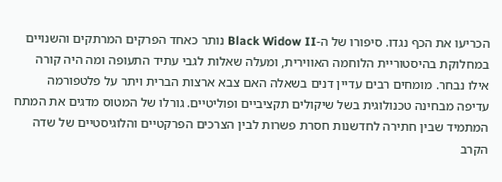הכריעו את הכף נגדו. סיפורו של ה-Black Widow II נותר כאחד הפרקים המרתקים והשנויים במחלוקת בהיסטוריית הלוחמה האווירית, ומעלה שאלות לגבי עתיד התעופה ומה היה קורה אילו נבחר. מומחים רבים עדיין דנים בשאלה האם צבא ארצות הברית ויתר על פלטפורמה עדיפה מבחינה טכנולוגית בשל שיקולים תקציביים ופוליטיים. גורלו של המטוס מדגים את המתח המתמיד שבין חתירה לחדשנות חסרת פשרות לבין הצרכים הפרקטיים והלוגיסטיים של שדה הקרב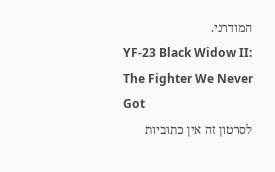המודרני.
YF-23 Black Widow II: The Fighter We Never Got
לסרטון זה אין כתוביות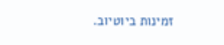זמינות ביוטיוב.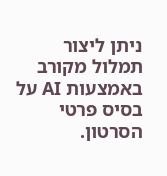ניתן ליצור תמלול מקורב באמצעות AI על בסיס פרטי הסרטון.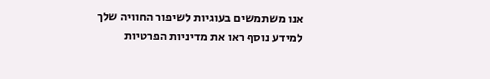אנו משתמשים בעוגיות לשיפור החוויה שלך
למידע נוסף ראו את מדיניות הפרטיות